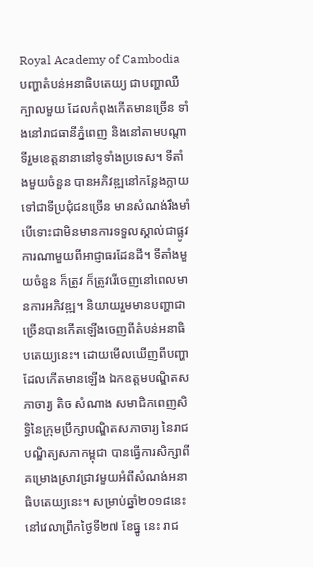Royal Academy of Cambodia
បញ្ហាតំបន់អនាធិបតេយ្យ ជាបញ្ហាឈឺក្បាលមួយ ដែលកំពុងកើតមានច្រើន ទាំងនៅរាជធានីភ្នំពេញ និងនៅតាមបណ្តាទីរួមខេត្តនានានៅទូទាំងប្រទេស។ ទីតាំងមួយចំនួន បានអភិវឌ្ឍនៅកន្លែងក្លាយទៅជាទីប្រជុំជនច្រើន មានសំណង់រឹងមាំ បើទោះជាមិនមានការទទួលស្គាល់ជាផ្លូវការណាមួយពីអាជ្ញាធរដែនដី។ ទីតាំងមួយចំនួន ក៏ត្រូវ ក៏ត្រូវរើចេញនៅពេលមានការអភិវឌ្ឍ។ និយាយរួមមានបញ្ហាជាច្រើនបានកើតឡើងចេញពីតំបន់អនាធិបតេយ្យនេះ។ ដោយមើលឃើញពីបញ្ហាដែលកើតមានឡើង ឯកឧត្តមបណ្ឌិតសភាចារ្យ តិច សំណាង សមាជិកពេញសិទ្ធិនៃក្រុមប្រឹក្សាបណ្ឌិតសភាចារ្យ នៃរាជបណ្ឌិត្យសភាកម្ពុជា បានធ្វើការសិក្សាពីគម្រោងស្រាវជ្រាវមួយអំពីសំណង់អនាធិបតេយ្យនេះ។ សម្រាប់ឆ្នាំ២០១៨នេះ នៅវេលាព្រឹកថ្ងៃទី២៧ ខែធ្នូ នេះ រាជ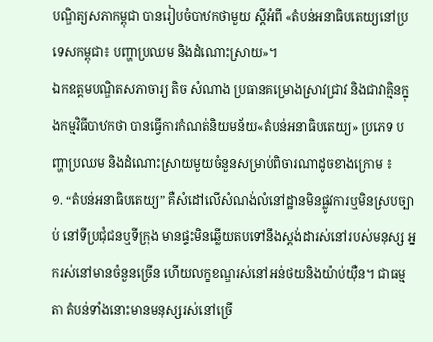បណ្ឌិត្យសភាកម្ពុជា បានរៀបចំបាឋកថាមួយ ស្តីអំពី «តំបន់អនាធិបតេយ្យនៅប្រទេសកម្ពុជា៖ បញ្ហាប្រឈម និងដំណោះស្រាយ»។
ឯកឧត្តមបណ្ឌិតសភាចារ្យ តិច សំណាង ប្រធានគម្រោងស្រាវជ្រាវ និងជាវាគ្មិនក្នុងកម្មវិធីបាឋកថា បានធ្វើការកំណត់និយមន័យ«តំបន់អនាធិបតេយ្យ» ប្រភេទ បញ្ហាប្រឈម និងដំណោះស្រាយមួយចំនួនសម្រាប់ពិចារណាដូចខាងក្រោម ៖
១. “តំបន់អនាធិបតេយ្យ” គឺសំដៅលើសំណង់លំនៅដ្ឋានមិនផ្លូវការឬមិនស្របច្បាប់ នៅទីប្រជុំជនឬទីក្រុង មានផ្ទះមិនឆ្លើយតបទៅនឹងស្តង់ដារស់នៅរបស់មនុស្ស អ្នករស់នៅមានចំនួនច្រើន ហើយលក្ខខណ្ឌរស់នៅអន់ថយនិងយ៉ាប់យ៉ឺន។ ជាធម្មតា តំបន់ទាំងនោះមានមនុស្សរស់នៅច្រើ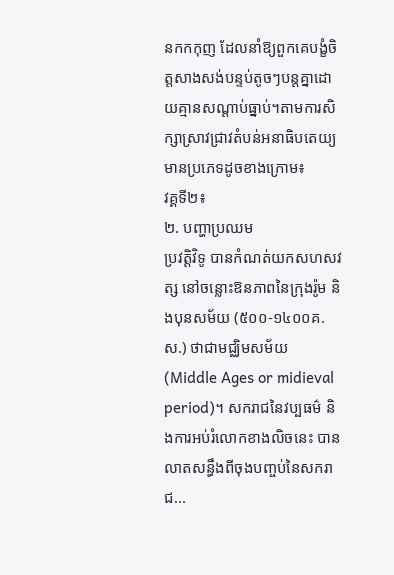នកកកុញ ដែលនាំឱ្យពួកគេបង្ខំចិត្តសាងសង់បន្ទប់តូចៗបន្តគ្នាដោយគ្មានសណ្តាប់ធ្នាប់។តាមការសិក្សាស្រាវជ្រាវតំបន់អនាធិបតេយ្យមានប្រភេទដូចខាងក្រោម៖
វគ្គទី២៖
២. បញ្ហាប្រឈម
ប្រវត្ដិវិទូ បានកំណត់យកសហសវត្ស នៅចន្លោះឱនភាពនៃក្រុងរ៉ូម និងបុនសម័យ (៥០០-១៤០០គ.ស.) ថាជាមជ្ឈិមសម័យ (Middle Ages or midieval period)។ សករាជនៃវប្បធម៌ និងការអប់រំលោកខាងលិចនេះ បានលាតសន្ធឹងពីចុងបញ្ចប់នៃសករាជ...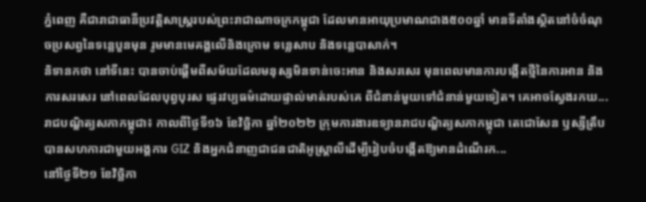ភ្នំពេញ គឺជារាជាធានីប្រវត្តិសាស្រ្តរបស់ព្រះរាជាណាចក្រកម្ពុជា ដែលមានអាយុប្រមាណជាង៥០០ឆ្នាំ មានទីតាំងស្ថិតនៅចំចំណុចប្រសព្វនៃទន្លេបួនមុន រូមមានមេគង្គលើនិងក្រោម ទន្លេសាប និងទន្លេបាសាក់។
និទានកថា នៅទីនេះ បានចាប់ផ្ដើមពីសម័យដែលមនុស្សមិនទាន់ចេះអាន និងសរសេរ មុនពេលមានការបង្កើតថ្មីនៃការអាន និងការសរសេរ នៅពេលដែលបុព្វបុរស ផ្ទេរវប្បធម៌ដោយផ្ទាល់មាត់របស់គេ ពីជំនាន់មួយទៅជំនាន់មួយទៀត។ គេអាចស្វែងរកឃ...
រាជបណ្ឌិត្យសភាកម្ពុជា៖ កាលពីថ្ងៃទី១៦ ខែវិច្ឆិកា ឆ្នាំ២០២២ ក្រុមការងារឧទ្យានរាជបណ្ឌិត្យសភាកម្ពុជា តេជោសែន ឫស្សីត្រឹប បានសហការជាមួយអង្គការ GIZ និងអ្នកជំនាញជាជនជាតិអូស្ត្រាលីដើម្បីរៀបចំបង្កើតឱ្យមានដំណើរក...
នៅថ្ងៃទី២១ ខែវិច្ឆិកា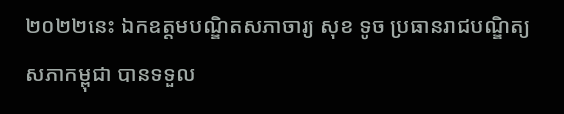២០២២នេះ ឯកឧត្តមបណ្ឌិតសភាចារ្យ សុខ ទូច ប្រធានរាជបណ្ឌិត្យសភាកម្ពុជា បានទទួល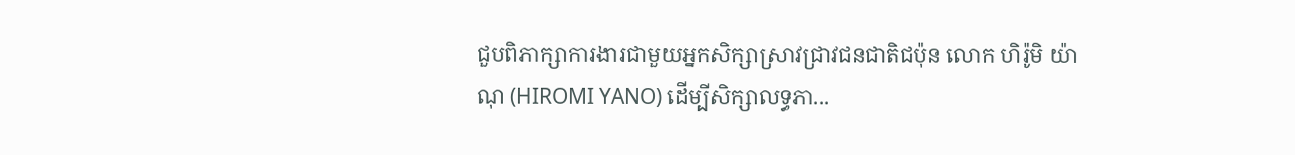ជួបពិភាក្សាការងារជាមួយអ្នកសិក្សាស្រាវជ្រាវជនជាតិជប៉ុន លោក ហិរ៉ូមិ យ៉ាណុ (HIROMI YANO) ដើម្បីសិក្សាលទ្ធភា...